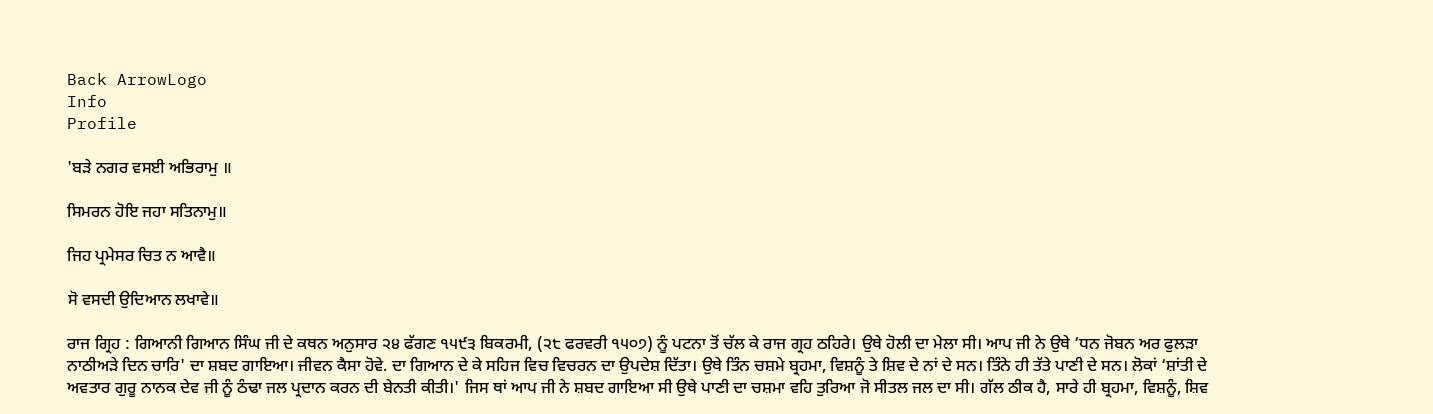Back ArrowLogo
Info
Profile

'ਬੜੇ ਨਗਰ ਵਸਈ ਅਭਿਰਾਮੁ ॥

ਸਿਮਰਨ ਹੋਇ ਜਹਾ ਸਤਿਨਾਮੁ॥

ਜਿਹ ਪ੍ਰਮੇਸਰ ਚਿਤ ਨ ਆਵੈ॥

ਸੋ ਵਸਦੀ ਉਦਿਆਨ ਲਖਾਵੇ॥

ਰਾਜ ਗ੍ਰਿਹ : ਗਿਆਨੀ ਗਿਆਨ ਸਿੰਘ ਜੀ ਦੇ ਕਥਨ ਅਨੁਸਾਰ ੨੪ ਫੱਗਣ ੧੫੯੩ ਬਿਕਰਮੀ, (੨੮ ਫਰਵਰੀ ੧੫੦੭) ਨੂੰ ਪਟਨਾ ਤੋਂ ਚੱਲ ਕੇ ਰਾਜ ਗ੍ਰਹ ਠਹਿਰੇ। ਉਥੇ ਹੋਲੀ ਦਾ ਮੇਲਾ ਸੀ। ਆਪ ਜੀ ਨੇ ਉਥੇ ‘ਧਨ ਜੋਬਨ ਅਰ ਫੁਲੜਾ ਨਾਠੀਅੜੇ ਦਿਨ ਚਾਰਿ' ਦਾ ਸ਼ਬਦ ਗਾਇਆ। ਜੀਵਨ ਕੈਸਾ ਹੋਵੇ. ਦਾ ਗਿਆਨ ਦੇ ਕੇ ਸਹਿਜ ਵਿਚ ਵਿਚਰਨ ਦਾ ਉਪਦੇਸ਼ ਦਿੱਤਾ। ਉਥੇ ਤਿੰਨ ਚਸ਼ਮੇ ਬ੍ਰਹਮਾ, ਵਿਸ਼ਨੂੰ ਤੇ ਸ਼ਿਵ ਦੇ ਨਾਂ ਦੇ ਸਨ। ਤਿੰਨੇ ਹੀ ਤੱਤੇ ਪਾਣੀ ਦੇ ਸਨ। ਲੋਕਾਂ ‘ਸ਼ਾਂਤੀ ਦੇ ਅਵਤਾਰ ਗੁਰੂ ਨਾਨਕ ਦੇਵ ਜੀ ਨੂੰ ਠੰਢਾ ਜਲ ਪ੍ਰਦਾਨ ਕਰਨ ਦੀ ਬੇਨਤੀ ਕੀਤੀ।' ਜਿਸ ਥਾਂ ਆਪ ਜੀ ਨੇ ਸ਼ਬਦ ਗਾਇਆ ਸੀ ਉਥੇ ਪਾਣੀ ਦਾ ਚਸ਼ਮਾ ਵਹਿ ਤੁਰਿਆ ਜੋ ਸੀਤਲ ਜਲ ਦਾ ਸੀ। ਗੱਲ ਠੀਕ ਹੈ, ਸਾਰੇ ਹੀ ਬ੍ਰਹਮਾ, ਵਿਸ਼ਨੂੰ, ਸ਼ਿਵ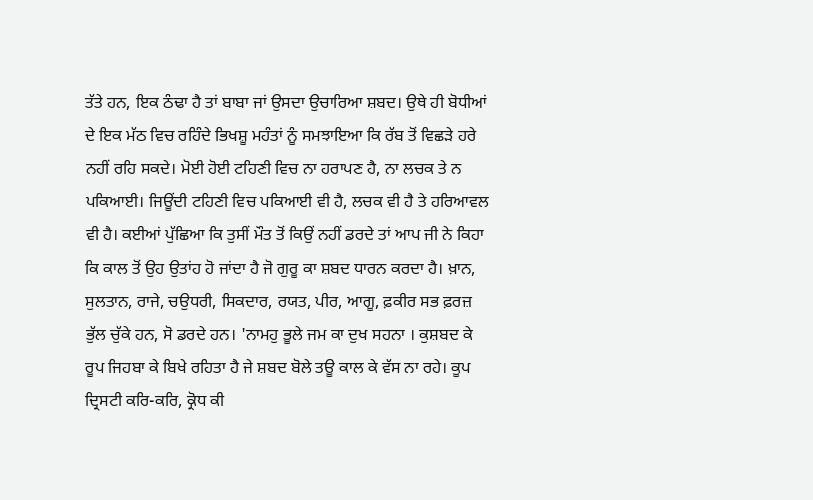ਤੱਤੇ ਹਨ, ਇਕ ਠੰਢਾ ਹੈ ਤਾਂ ਬਾਬਾ ਜਾਂ ਉਸਦਾ ਉਚਾਰਿਆ ਸ਼ਬਦ। ਉਥੇ ਹੀ ਬੋਧੀਆਂ ਦੇ ਇਕ ਮੱਠ ਵਿਚ ਰਹਿੰਦੇ ਭਿਖਸ਼ੂ ਮਹੰਤਾਂ ਨੂੰ ਸਮਝਾਇਆ ਕਿ ਰੱਬ ਤੋਂ ਵਿਛੜੇ ਹਰੇ ਨਹੀਂ ਰਹਿ ਸਕਦੇ। ਮੋਈ ਹੋਈ ਟਹਿਣੀ ਵਿਚ ਨਾ ਹਰਾਪਣ ਹੈ, ਨਾ ਲਚਕ ਤੇ ਨ ਪਕਿਆਈ। ਜਿਊਂਦੀ ਟਹਿਣੀ ਵਿਚ ਪਕਿਆਈ ਵੀ ਹੈ, ਲਚਕ ਵੀ ਹੈ ਤੇ ਹਰਿਆਵਲ ਵੀ ਹੈ। ਕਈਆਂ ਪੁੱਛਿਆ ਕਿ ਤੁਸੀਂ ਮੌਤ ਤੋਂ ਕਿਉਂ ਨਹੀਂ ਡਰਦੇ ਤਾਂ ਆਪ ਜੀ ਨੇ ਕਿਹਾ ਕਿ ਕਾਲ ਤੋਂ ਉਹ ਉਤਾਂਹ ਹੋ ਜਾਂਦਾ ਹੈ ਜੋ ਗੁਰੂ ਕਾ ਸ਼ਬਦ ਧਾਰਨ ਕਰਦਾ ਹੈ। ਖ਼ਾਨ, ਸੁਲਤਾਨ, ਰਾਜੇ, ਚਉਧਰੀ, ਸਿਕਦਾਰ, ਰਯਤ, ਪੀਰ, ਆਗੂ, ਫ਼ਕੀਰ ਸਭ ਫ਼ਰਜ਼ ਭੁੱਲ ਚੁੱਕੇ ਹਨ, ਸੋ ਡਰਦੇ ਹਨ। 'ਨਾਮਹੁ ਭੂਲੇ ਜਮ ਕਾ ਦੁਖ ਸਹਨਾ । ਕੁਸ਼ਬਦ ਕੇ ਰੂਪ ਜਿਹਬਾ ਕੇ ਬਿਖੇ ਰਹਿਤਾ ਹੈ ਜੇ ਸ਼ਬਦ ਬੋਲੇ ਤਊ ਕਾਲ ਕੇ ਵੱਸ ਨਾ ਰਹੇ। ਕੂਪ ਦ੍ਰਿਸਟੀ ਕਰਿ-ਕਰਿ, ਕ੍ਰੋਧ ਕੀ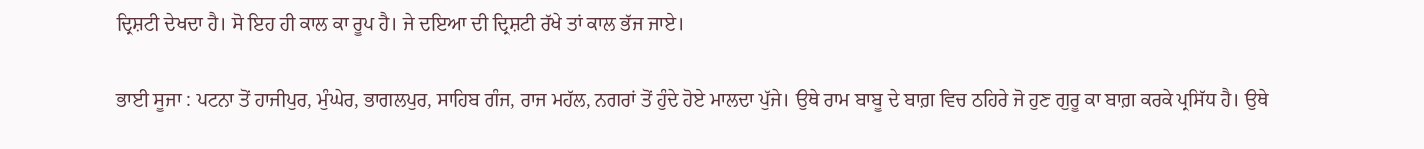ਦ੍ਰਿਸ਼ਟੀ ਦੇਖਦਾ ਹੈ। ਸੋ ਇਹ ਹੀ ਕਾਲ ਕਾ ਰੂਪ ਹੈ। ਜੇ ਦਇਆ ਦੀ ਦ੍ਰਿਸ਼ਟੀ ਰੱਖੇ ਤਾਂ ਕਾਲ ਭੱਜ ਜਾਏ।

ਭਾਈ ਸੂਜਾ : ਪਟਨਾ ਤੋਂ ਹਾਜੀਪੁਰ, ਮੁੰਘੇਰ, ਭਾਗਲਪੁਰ, ਸਾਹਿਬ ਗੰਜ, ਰਾਜ ਮਹੱਲ, ਨਗਰਾਂ ਤੋਂ ਹੁੰਦੇ ਹੋਏ ਮਾਲਦਾ ਪੁੱਜੇ। ਉਥੇ ਰਾਮ ਬਾਬੂ ਦੇ ਬਾਗ਼ ਵਿਚ ਠਹਿਰੇ ਜੋ ਹੁਣ ਗੁਰੂ ਕਾ ਬਾਗ਼ ਕਰਕੇ ਪ੍ਰਸਿੱਧ ਹੈ। ਉਥੇ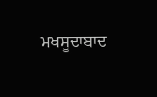ਮਖਸੂਦਾਬਾਦ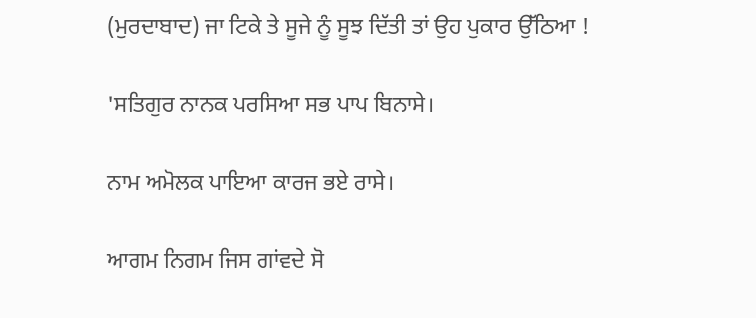(ਮੁਰਦਾਬਾਦ) ਜਾ ਟਿਕੇ ਤੇ ਸੂਜੇ ਨੂੰ ਸੂਝ ਦਿੱਤੀ ਤਾਂ ਉਹ ਪੁਕਾਰ ਉੱਠਿਆ !

'ਸਤਿਗੁਰ ਨਾਨਕ ਪਰਸਿਆ ਸਭ ਪਾਪ ਬਿਨਾਸੇ।

ਨਾਮ ਅਮੋਲਕ ਪਾਇਆ ਕਾਰਜ ਭਏ ਰਾਸੇ।

ਆਗਮ ਨਿਗਮ ਜਿਸ ਗਾਂਵਦੇ ਸੋ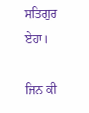ਸਤਿਗੁਰ ਏਹਾ।

ਜਿਨ ਕੀ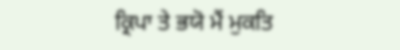ਕ੍ਰਿਪਾ ਤੇ ਭਯੋ ਮੈਂ ਮੁਕਤਿ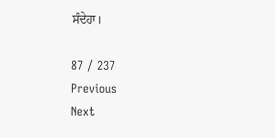ਸੰਦੇਹਾ।

87 / 237
Previous
Next